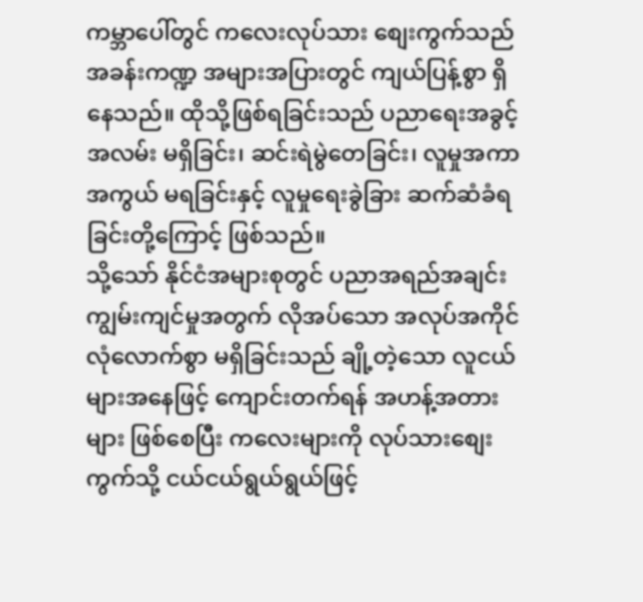ကမ္ဘာပေါ်တွင် ကလေးလုပ်သား စျေးကွက်သည် အခန်းကဏ္ဍ အများအပြားတွင် ကျယ်ပြန့်စွာ ရှိနေသည်။ ထိုသို့ဖြစ်ရခြင်းသည် ပညာရေးအခွင့်အလမ်း မရှိခြင်း၊ ဆင်းရဲမွဲတေခြင်း၊ လူမှုအကာအကွယ် မရခြင်းနှင့် လူမှုရေးခွဲခြား ဆက်ဆံခံရခြင်းတို့ကြောင့် ဖြစ်သည်။
သို့သော် နိုင်ငံအများစုတွင် ပညာအရည်အချင်း ကျွမ်းကျင်မှုအတွက် လိုအပ်သော အလုပ်အကိုင် လုံလောက်စွာ မရှိခြင်းသည် ချို့တဲ့သော လူငယ်များအနေဖြင့် ကျောင်းတက်ရန် အဟန့်အတားများ ဖြစ်စေပြီး ကလေးများကို လုပ်သားစျေးကွက်သို့ ငယ်ငယ်ရွယ်ရွယ်ဖြင့်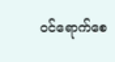ဝင်ရောက်စေ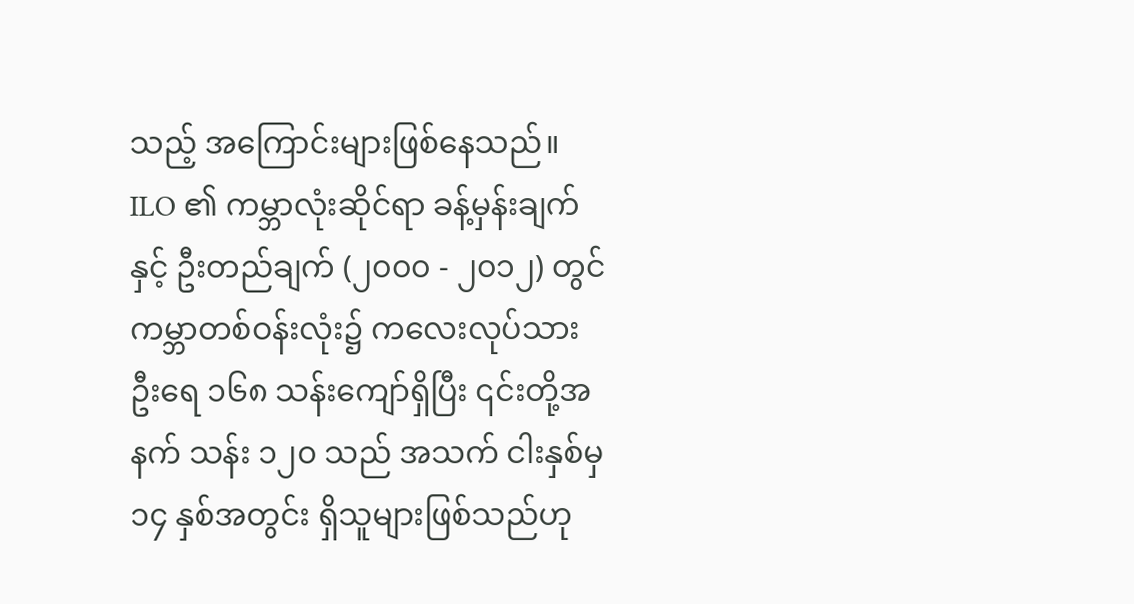သည့် အကြောင်းများဖြစ်နေသည်။
ILO ၏ ကမ္ဘာလုံးဆိုင်ရာ ခန့်မှန်းချက်နှင့် ဦးတည်ချက် (၂၀၀၀ - ၂၀၁၂) တွင် ကမ္ဘာတစ်ဝန်းလုံး၌ ကလေးလုပ်သားဦးရေ ၁၆၈ သန်းကျော်ရှိပြီး ၎င်းတို့အနက် သန်း ၁၂၀ သည် အသက် ငါးနှစ်မှ ၁၄ နှစ်အတွင်း ရှိသူများဖြစ်သည်ဟု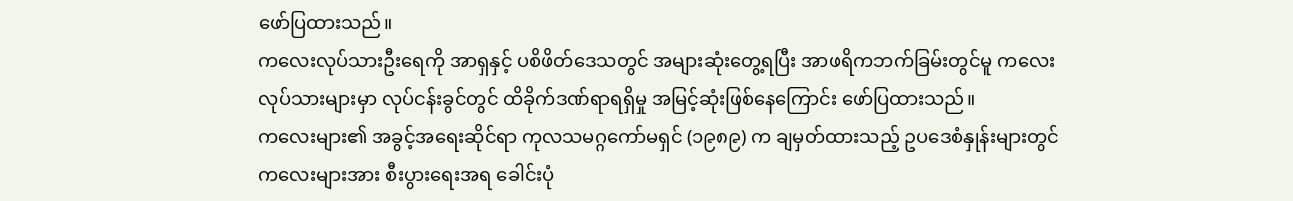ဖော်ပြထားသည်။
ကလေးလုပ်သားဦးရေကို အာရှနှင့် ပစိဖိတ်ဒေသတွင် အများဆုံးတွေ့ရပြီး အာဖရိကဘက်ခြမ်းတွင်မူ ကလေး လုပ်သားများမှာ လုပ်ငန်းခွင်တွင် ထိခိုက်ဒဏ်ရာရရှိမှု အမြင့်ဆုံးဖြစ်နေကြောင်း ဖော်ပြထားသည်။
ကလေးများ၏ အခွင့်အရေးဆိုင်ရာ ကုလသမဂ္ဂကော်မရှင် (၁၉၈၉) က ချမှတ်ထားသည့် ဥပဒေစံနှုန်းများတွင် ကလေးများအား စီးပွားရေးအရ ခေါင်းပုံ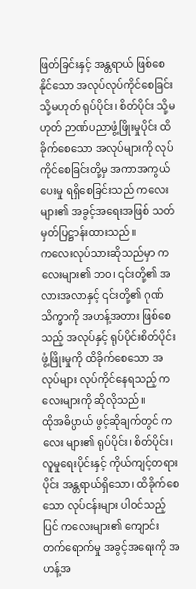ဖြတ်ခြင်းနှင့် အန္တရာယ် ဖြစ်စေနိုင်သော အလုပ်လုပ်ကိုင်စေခြင်း သို့မဟုတ် ရုပ်ပိုင်း၊ စိတ်ပိုင်း သို့မဟုတ် ဉာဏ်ပညာဖွံ့ဖြိုးမှုပိုင်း ထိခိုက်စေသော အလုပ်များကို လုပ်ကိုင်စေခြင်းတို့မှ အကာအကွယ်ပေးမှု ရရှိစေခြင်းသည် ကလေးများ၏ အခွင့်အရေးအဖြစ် သတ်မှတ်ပြဋ္ဌာန်းထားသည်။
ကလေးလုပ်သားဆိုသည်မှာ ကလေးများ၏ ဘဝ၊ ၎င်းတို့၏ အလားအလာနှင့် ၎င်းတို့၏ ဂုဏ်သိက္ခာကို အဟန့်အတား ဖြစ်စေသည့် အလုပ်နှင့် ရုပ်ပိုင်းစိတ်ပိုင်း ဖွံ့ဖြိုးမှုကို ထိခိုက်စေသော အလုပ်များ လုပ်ကိုင်နေရသည့် ကလေးများကို ဆိုလိုသည်။
ထိုအဓိပ္ပာယ် ဖွင့်ဆိုချက်တွင် ကလေး များ၏ ရုပ်ပိုင်း၊ စိတ်ပိုင်း၊ လူမှုရေးပိုင်းနှင့် ကိုယ်ကျင့်တရားပိုင်း အန္တရာယ်ရှိသော၊ ထိခိုက်စေသော လုပ်ငန်းများ ပါဝင်သည့်ပြင် ကလေးများ၏ ကျောင်းတက်ရောက်မှု အခွင့်အရေးကို အဟန့်အ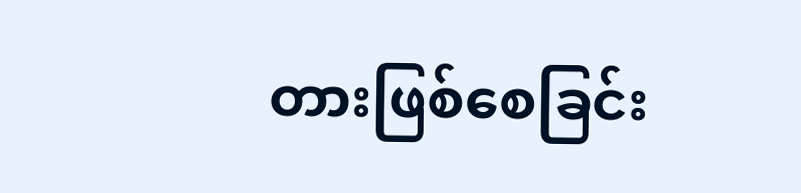တားဖြစ်စေခြင်း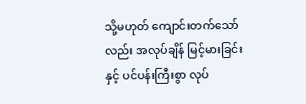သို့မဟုတ် ကျောင်းတက်သော်လည်း အလုပ်ချိန် မြင့်မားခြင်းနှင့် ပင်ပန်းကြီးစွာ လုပ်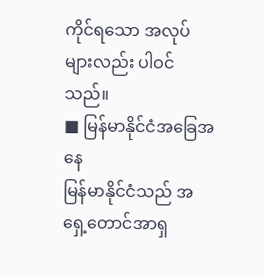ကိုင်ရသော အလုပ်များလည်း ပါဝင်သည်။
■ မြန်မာနိုင်ငံအခြေအနေ
မြန်မာနိုင်ငံသည် အရှေ့တောင်အာရှ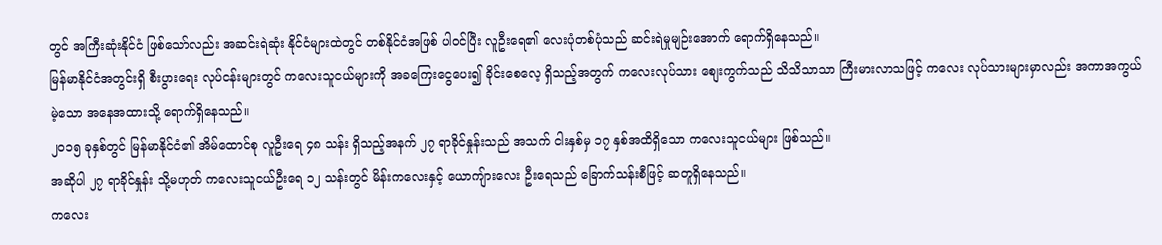တွင် အကြီးဆုံးနိုင်ငံ ဖြစ်သော်လည်း အဆင်းရဲဆုံး နိုင်ငံများထဲတွင် တစ်နိုင်ငံအဖြစ် ပါဝင်ပြီး လူဦးရေ၏ လေးပုံတစ်ပုံသည် ဆင်းရဲမှုမျဉ်းအောက် ရောက်ရှိနေသည်။
မြန်မာနိုင်ငံအတွင်းရှိ စီးပွားရေး လုပ်ငန်းများတွင် ကလေးသူငယ်များကို အခကြေးငွေပေး၍ ခိုင်းစေလေ့ ရှိသည့်အတွက် ကလေးလုပ်သား စျေးကွက်သည် သိသိသာသာ ကြီးမားလာသဖြင့် ကလေး လုပ်သားများမှာလည်း အကာအကွယ်မဲ့သော အနေအထားသို့ ရောက်ရှိနေသည်။
၂၀၁၅ ခုနှစ်တွင် မြန်မာနိုင်ငံ၏ အိမ်ထောင်စု လူဦးရေ ၄၈ သန်း ရှိသည့်အနက် ၂၇ ရာခိုင်နှုန်းသည် အသက် ငါးနှစ်မှ ၁၇ နှစ်အထိရှိသော ကလေးသူငယ်များ ဖြစ်သည်။
အဆိုပါ ၂၇ ရာခိုင်နှုန်း သို့မဟုတ် ကလေးသူငယ်ဦးရေ ၁၂ သန်းတွင် မိန်းကလေးနှင့် ယောကျ်ားလေး ဦးရေသည် ခြောက်သန်းစီဖြင့် ဆတူရှိနေသည်။
ကလေး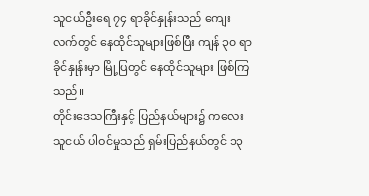သူငယ်ဦးရေ ၇၄ ရာခိုင်နှုန်းသည် ကျေးလက်တွင် နေထိုင်သူများဖြစ်ပြီး ကျန် ၃၀ ရာခိုင်နှုန်းမှာ မြို့ပြတွင် နေထိုင်သူများ ဖြစ်ကြသည်။
တိုင်းဒေသကြီးနှင့် ပြည်နယ်များ၌ ကလေးသူငယ် ပါဝင်မှုသည် ရှမ်းပြည်နယ်တွင် ၁၃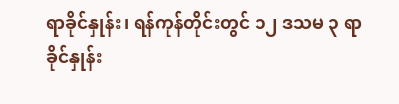ရာခိုင်နှုန်း၊ ရန်ကုန်တိုင်းတွင် ၁၂ ဒသမ ၃ ရာခိုင်နှုန်း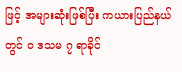ဖြင့် အများဆုံးဖြစ်ပြီး ကယားပြည်နယ်တွင် ၀ ဒသမ ၇ ရာခိုင်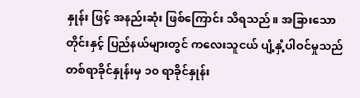နှုန်း ဖြင့် အနည်းဆုံး ဖြစ်ကြောင်း သိရသည်။ အခြားသော တိုင်းနှင့် ပြည်နယ်များတွင် ကလေးသူငယ် ပျံ့နှံ့ပါဝင်မှုသည် တစ်ရာခိုင်နှုန်းမှ ၁၀ ရာခိုင်နှုန်း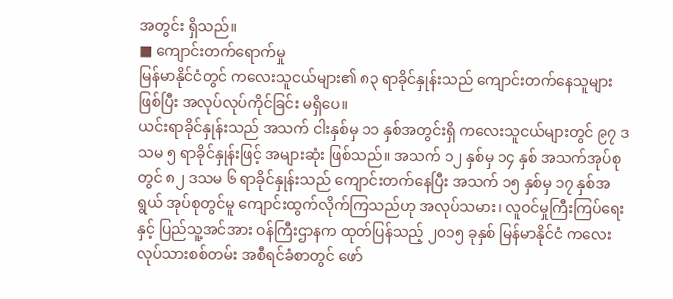အတွင်း ရှိသည်။
■ ကျောင်းတက်ရောက်မှု
မြန်မာနိုင်ငံတွင် ကလေးသူငယ်များ၏ ၈၃ ရာခိုင်နှုန်းသည် ကျောင်းတက်နေသူများဖြစ်ပြီး အလုပ်လုပ်ကိုင်ခြင်း မရှိပေ။
ယင်းရာခိုင်နှုန်းသည် အသက် ငါးနှစ်မှ ၁၁ နှစ်အတွင်းရှိ ကလေးသူငယ်များတွင် ၉၇ ဒသမ ၅ ရာခိုင်နှုန်းဖြင့် အများဆုံး ဖြစ်သည်။ အသက် ၁၂ နှစ်မှ ၁၄ နှစ် အသက်အုပ်စုတွင် ၈၂ ဒသမ ၆ ရာခိုင်နှုန်းသည် ကျောင်းတက်နေပြီး အသက် ၁၅ နှစ်မှ ၁၇ နှစ်အရွယ် အုပ်စုတွင်မူ ကျောင်းထွက်လိုက်ကြသည်ဟု အလုပ်သမား၊ လူဝင်မှုကြီးကြပ်ရေးနှင့် ပြည်သူ့အင်အား ဝန်ကြီးဌာနက ထုတ်ပြန်သည့် ၂၀၁၅ ခုနှစ် မြန်မာနိုင်ငံ ကလေးလုပ်သားစစ်တမ်း အစီရင်ခံစာတွင် ဖော်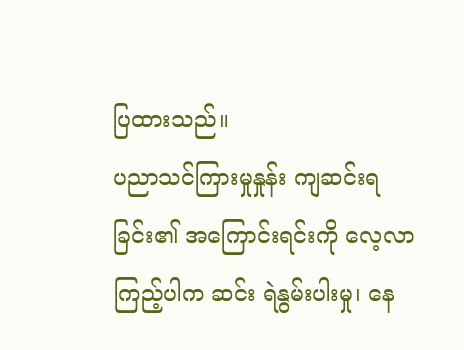ပြထားသည်။
ပညာသင်ကြားမှုနှုန်း ကျဆင်းရခြင်း၏ အကြောင်းရင်းကို လေ့လာကြည့်ပါက ဆင်း ရဲနွမ်းပါးမှု၊ နေ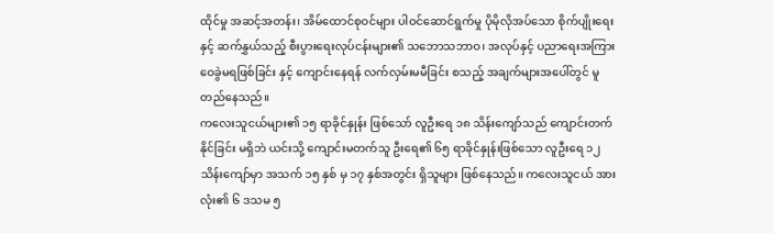ထိုင်မှု အဆင့်အတန်း၊ အိမ်ထောင်စုဝင်များ ပါဝင်ဆောင်ရွက်မှု ပိုမိုလိုအပ်သော စိုက်ပျိုးရေးနှင့် ဆက်နွှယ်သည့် စီးပွားရေးလုပ်ငန်းများ၏ သဘောသဘာဝ၊ အလုပ်နှင့် ပညာရေးအကြား ဝေခွဲမရဖြစ်ခြင်း နှင့် ကျောင်းနေရန် လက်လှမ်းမမီခြင်း စသည့် အချက်များအပေါ်တွင် မူတည်နေသည်။
ကလေးသူငယ်များ၏ ၁၅ ရာခိုင်နှုန်း ဖြစ်သော် လူဦးရေ ၁၈ သိန်းကျော်သည် ကျောင်းတက်နိုင်ခြင်း မရှိဘဲ ယင်းသို့ ကျောင်းမတက်သူ ဦးရေ၏ ၆၅ ရာခိုင်နှုန်းဖြစ်သော လူဦးရေ ၁၂ သိန်းကျော်မှာ အသက် ၁၅ နှစ် မှ ၁၇ နှစ်အတွင်း ရှိသူများ ဖြစ်နေသည်။ ကလေးသူငယ် အားလုံး၏ ၆ ဒသမ ၅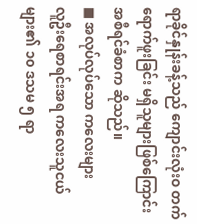ရာခိုင်နှုန်းခန့်သည် ကျောင်းလုံးဝ တက်ရောက်ဖူးခြင်း မရှိသူများဖြစ်ကြောင်း အစီရင်ခံစာက ဆိုသည်။
■ အလုပ်လုပ်သော ကလေးများ
လူဦးရေစာရင်းအရ ကလေးသူငယ်များ၏ ၁၀ ဒသမ ၅ ရာ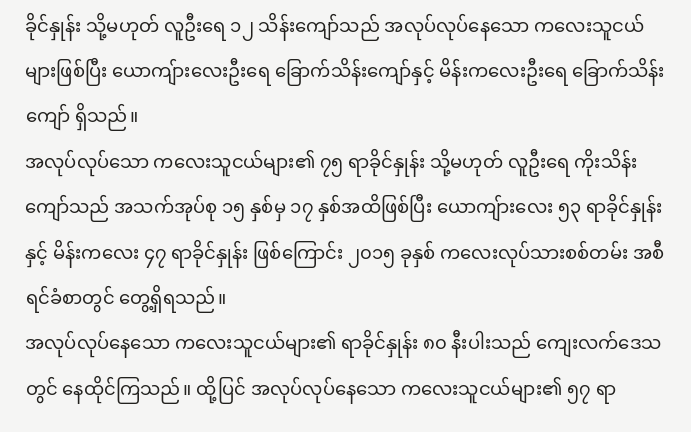ခိုင်နှုန်း သို့မဟုတ် လူဦးရေ ၁၂ သိန်းကျော်သည် အလုပ်လုပ်နေသော ကလေးသူငယ်များဖြစ်ပြီး ယောကျ်ားလေးဦးရေ ခြောက်သိန်းကျော်နှင့် မိန်းကလေးဦးရေ ခြောက်သိန်းကျော် ရှိသည်။
အလုပ်လုပ်သော ကလေးသူငယ်များ၏ ၇၅ ရာခိုင်နှုန်း သို့မဟုတ် လူဦးရေ ကိုးသိန်းကျော်သည် အသက်အုပ်စု ၁၅ နှစ်မှ ၁၇ နှစ်အထိဖြစ်ပြီး ယောကျ်ားလေး ၅၃ ရာခိုင်နှုန်းနှင့် မိန်းကလေး ၄၇ ရာခိုင်နှုန်း ဖြစ်ကြောင်း ၂၀၁၅ ခုနှစ် ကလေးလုပ်သားစစ်တမ်း အစီရင်ခံစာတွင် တွေ့ရှိရသည်။
အလုပ်လုပ်နေသော ကလေးသူငယ်များ၏ ရာခိုင်နှုန်း ၈၀ နီးပါးသည် ကျေးလက်ဒေသတွင် နေထိုင်ကြသည်။ ထို့ပြင် အလုပ်လုပ်နေသော ကလေးသူငယ်များ၏ ၅၇ ရာ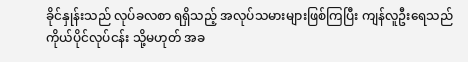ခိုင်နှုန်းသည် လုပ်ခလစာ ရရှိသည့် အလုပ်သမားများဖြစ်ကြပြီး ကျန်လူဦးရေသည် ကိုယ်ပိုင်လုပ်ငန်း သို့မဟုတ် အခ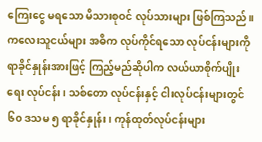ကြေးငွေ မရသော မိသားစုဝင် လုပ်သားများ ဖြစ်ကြသည်။
ကလေးသူငယ်များ အဓိက လုပ်ကိုင်ရသော လုပ်ငန်းများကို ရာခိုင်နှုန်းအားဖြင့် ကြည့်မည်ဆိုပါက လယ်ယာစိုက်ပျိုးရေး လုပ်ငန်း၊ သစ်တော လုပ်ငန်းနှင့် ငါးလုပ်ငန်းများတွင် ၆၀ ဒသမ ၅ ရာခိုင်နှုန်း၊ ကုန်ထုတ်လုပ်ငန်းများ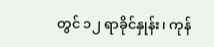တွင် ၁၂ ရာခိုင်နှုန်း၊ ကုန်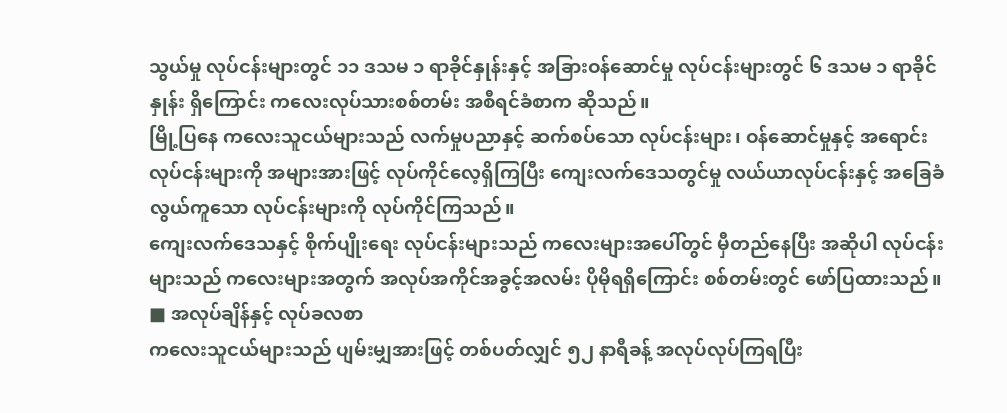သွယ်မှု လုပ်ငန်းများတွင် ၁၁ ဒသမ ၁ ရာခိုင်နှုန်းနှင့် အခြားဝန်ဆောင်မှု လုပ်ငန်းများတွင် ၆ ဒသမ ၁ ရာခိုင်နှုန်း ရှိကြောင်း ကလေးလုပ်သားစစ်တမ်း အစီရင်ခံစာက ဆိုသည်။
မြို့ပြနေ ကလေးသူငယ်များသည် လက်မှုပညာနှင့် ဆက်စပ်သော လုပ်ငန်းများ၊ ဝန်ဆောင်မှုနှင့် အရောင်းလုပ်ငန်းများကို အများအားဖြင့် လုပ်ကိုင်လေ့ရှိကြပြီး ကျေးလက်ဒေသတွင်မှု လယ်ယာလုပ်ငန်းနှင့် အခြေခံလွယ်ကူသော လုပ်ငန်းများကို လုပ်ကိုင်ကြသည်။
ကျေးလက်ဒေသနှင့် စိုက်ပျိုးရေး လုပ်ငန်းများသည် ကလေးများအပေါ်တွင် မှီတည်နေပြီး အဆိုပါ လုပ်ငန်းများသည် ကလေးများအတွက် အလုပ်အကိုင်အခွင့်အလမ်း ပိုမိုရရှိကြောင်း စစ်တမ်းတွင် ဖော်ပြထားသည်။
■ အလုပ်ချိန်နှင့် လုပ်ခလစာ
ကလေးသူငယ်များသည် ပျမ်းမျှအားဖြင့် တစ်ပတ်လျှင် ၅၂ နာရီခန့် အလုပ်လုပ်ကြရပြီး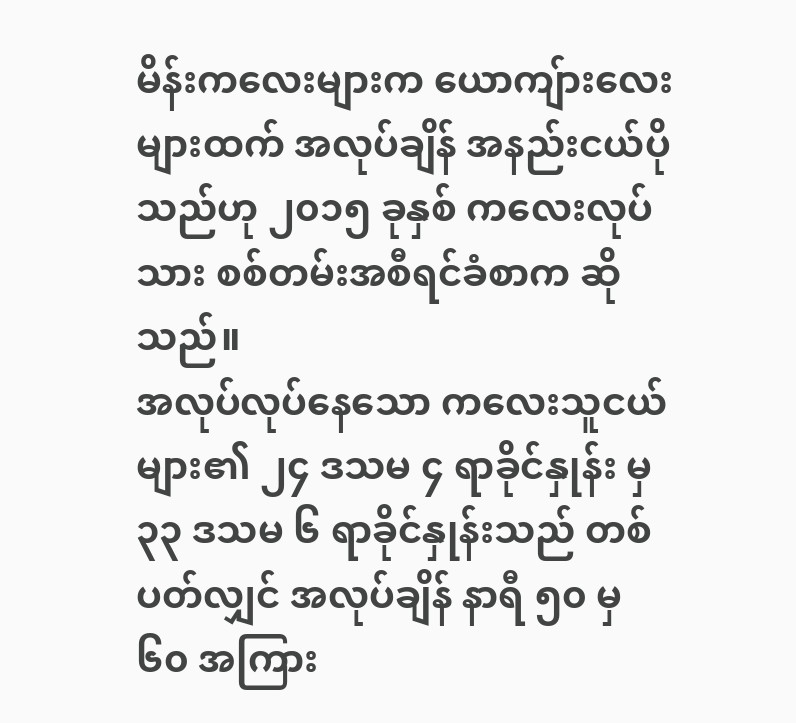မိန်းကလေးများက ယောကျ်ားလေးများထက် အလုပ်ချိန် အနည်းငယ်ပိုသည်ဟု ၂၀၁၅ ခုနှစ် ကလေးလုပ်သား စစ်တမ်းအစီရင်ခံစာက ဆိုသည်။
အလုပ်လုပ်နေသော ကလေးသူငယ်များ၏ ၂၄ ဒသမ ၄ ရာခိုင်နှုန်း မှ ၃၃ ဒသမ ၆ ရာခိုင်နှုန်းသည် တစ်ပတ်လျှင် အလုပ်ချိန် နာရီ ၅၀ မှ ၆၀ အကြား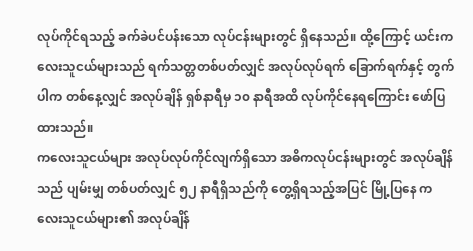လုပ်ကိုင်ရသည့် ခက်ခဲပင်ပန်းသော လုပ်ငန်းများတွင် ရှိနေသည်။ ထို့ကြောင့် ယင်းကလေးသူငယ်များသည် ရက်သတ္တတစ်ပတ်လျှင် အလုပ်လုပ်ရက် ခြောက်ရက်နှင့် တွက်ပါက တစ်နေ့လျှင် အလုပ်ချိန် ရှစ်နာရီမှ ၁၀ နာရီအထိ လုပ်ကိုင်နေရကြောင်း ဖော်ပြထားသည်။
ကလေးသူငယ်များ အလုပ်လုပ်ကိုင်လျက်ရှိသော အဓိကလုပ်ငန်းများတွင် အလုပ်ချိန်သည် ပျမ်းမျှ တစ်ပတ်လျှင် ၅၂ နာရီရှိသည်ကို တွေ့ရှိရသည့်အပြင် မြို့ပြနေ ကလေးသူငယ်များ၏ အလုပ်ချိန်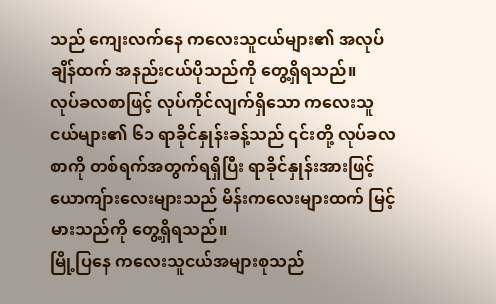သည် ကျေးလက်နေ ကလေးသူငယ်များ၏ အလုပ်ချိန်ထက် အနည်းငယ်ပိုသည်ကို တွေ့ရှိရသည်။
လုပ်ခလစာဖြင့် လုပ်ကိုင်လျက်ရှိသော ကလေးသူငယ်များ၏ ၆၁ ရာခိုင်နှုန်းခန့်သည် ၎င်းတို့ လုပ်ခလစာကို တစ်ရက်အတွက်ရရှိပြီး ရာခိုင်နှုန်းအားဖြင့် ယောကျ်ားလေးများသည် မိန်းကလေးများထက် မြင့်မားသည်ကို တွေ့ရှိရသည်။
မြို့ပြနေ ကလေးသူငယ်အများစုသည်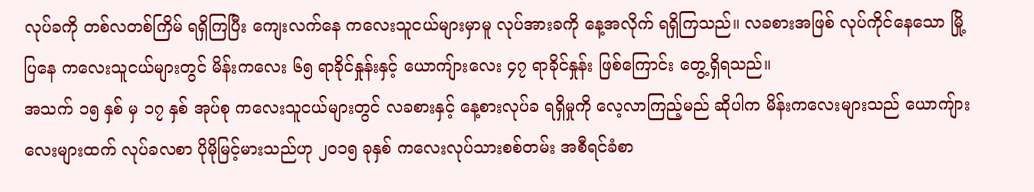လုပ်ခကို တစ်လတစ်ကြိမ် ရရှိကြပြီး ကျေးလက်နေ ကလေးသူငယ်များမှာမူ လုပ်အားခကို နေ့အလိုက် ရရှိကြသည်။ လခစားအဖြစ် လုပ်ကိုင်နေသော မြို့ပြနေ ကလေးသူငယ်များတွင် မိန်းကလေး ၆၅ ရာခိုင်နှုန်းနှင့် ယောကျ်ားလေး ၄၇ ရာခိုင်နှုန်း ဖြစ်ကြောင်း တွေ့ရှိရသည်။
အသက် ၁၅ နှစ် မှ ၁၇ နှစ် အုပ်စု ကလေးသူငယ်များတွင် လခစားနှင့် နေ့စားလုပ်ခ ရရှိမှုကို လေ့လာကြည့်မည် ဆိုပါက မိန်းကလေးများသည် ယောကျ်ားလေးများထက် လုပ်ခလစာ ပိုမိုမြင့်မားသည်ဟု ၂၀၁၅ ခုနှစ် ကလေးလုပ်သားစစ်တမ်း အစီရင်ခံစာ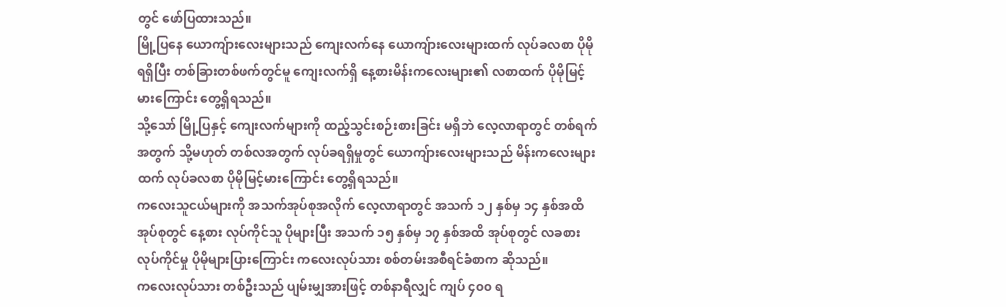တွင် ဖော်ပြထားသည်။
မြို့ပြနေ ယောကျ်ားလေးများသည် ကျေးလက်နေ ယောကျ်ားလေးများထက် လုပ်ခလစာ ပိုမိုရရှိပြီး တစ်ခြားတစ်ဖက်တွင်မူ ကျေးလက်ရှိ နေ့စားမိန်းကလေးများ၏ လစာထက် ပိုမိုမြင့်မားကြောင်း တွေ့ရှိရသည်။
သို့သော် မြို့ပြနှင့် ကျေးလက်များကို ထည့်သွင်းစဉ်းစားခြင်း မရှိဘဲ လေ့လာရာတွင် တစ်ရက်အတွက် သို့မဟုတ် တစ်လအတွက် လုပ်ခရရှိမှုတွင် ယောကျ်ားလေးများသည် မိန်းကလေးများထက် လုပ်ခလစာ ပိုမိုမြင့်မားကြောင်း တွေ့ရှိရသည်။
ကလေးသူငယ်များကို အသက်အုပ်စုအလိုက် လေ့လာရာတွင် အသက် ၁၂ နှစ်မှ ၁၄ နှစ်အထိ အုပ်စုတွင် နေ့စား လုပ်ကိုင်သူ ပိုများပြီး အသက် ၁၅ နှစ်မှ ၁၇ နှစ်အထိ အုပ်စုတွင် လခစား လုပ်ကိုင်မှု ပိုမိုများပြားကြောင်း ကလေးလုပ်သား စစ်တမ်းအစီရင်ခံစာက ဆိုသည်။
ကလေးလုပ်သား တစ်ဦးသည် ပျမ်းမျှအားဖြင့် တစ်နာရီလျှင် ကျပ် ၄၀၀ ရ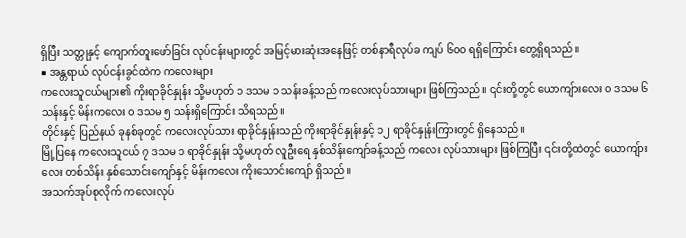ရှိပြီး သတ္တုနှင့် ကျောက်တူးဖော်ခြင်း လုပ်ငန်းများတွင် အမြင့်မားဆုံးအနေဖြင့် တစ်နာရီလုပ်ခ ကျပ် ၆၀၀ ရရှိကြောင်း တွေ့ရှိရသည်။
■ အန္တရာယ် လုပ်ငန်းခွင်ထဲက ကလေးများ
ကလေးသူငယ်များ၏ ကိုးရာခိုင်နှုန်း သို့မဟုတ် ၁ ဒသမ ၁ သန်းခန့်သည် ကလေးလုပ်သားများ ဖြစ်ကြသည်။ ၎င်းတို့တွင် ယောကျ်ားလေး ၀ ဒသမ ၆ သန်းနှင့် မိန်းကလေး ၀ ဒသမ ၅ သန်းရှိကြောင်း သိရသည်။
တိုင်းနှင့် ပြည်နယ် ခုနစ်ခုတွင် ကလေးလုပ်သား ရာခိုင်နှုန်းသည် ကိုးရာခိုင်နှုန်းနှင့် ၁၂ ရာခိုင်နှုန်းကြားတွင် ရှိနေသည်။
မြို့ပြနေ ကလေးသူငယ် ၇ ဒသမ ၁ ရာခိုင်နှုန်း သို့မဟုတ် လူဦးရေ နှစ်သိန်းကျော်ခန့်သည် ကလေး လုပ်သားများ ဖြစ်ကြပြီး ၎င်းတို့ထဲတွင် ယောကျ်ားလေး တစ်သိန်း နှစ်သောင်းကျော်နှင့် မိန်းကလေး ကိုးသောင်းကျော် ရှိသည်။
အသက်အုပ်စုလိုက် ကလေးလုပ်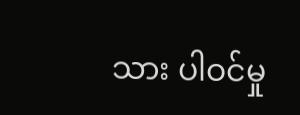သား ပါဝင်မှု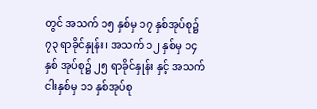တွင် အသက် ၁၅ နှစ်မှ ၁၇ နှစ်အုပ်စု၌ ၇၃ ရာခိုင်နှုန်း၊ အသက် ၁၂ နှစ်မှ ၁၄ နှစ် အုပ်စု၌ ၂၅ ရာခိုင်နှုန်း နှင့် အသက် ငါးနှစ်မှ ၁၁ နှစ်အုပ်စု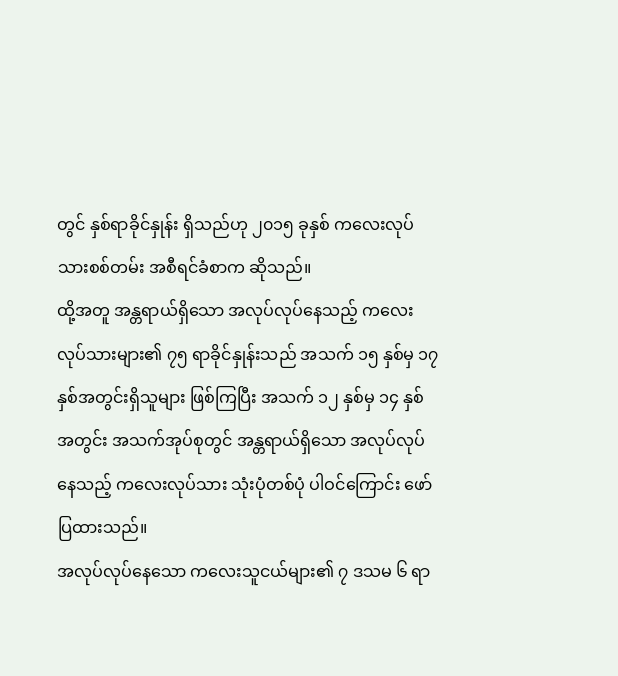တွင် နှစ်ရာခိုင်နှုန်း ရှိသည်ဟု ၂၀၁၅ ခုနှစ် ကလေးလုပ်သားစစ်တမ်း အစီရင်ခံစာက ဆိုသည်။
ထို့အတူ အန္တရာယ်ရှိသော အလုပ်လုပ်နေသည့် ကလေးလုပ်သားများ၏ ၇၅ ရာခိုင်နှုန်းသည် အသက် ၁၅ နှစ်မှ ၁၇ နှစ်အတွင်းရှိသူများ ဖြစ်ကြပြီး အသက် ၁၂ နှစ်မှ ၁၄ နှစ်အတွင်း အသက်အုပ်စုတွင် အန္တရာယ်ရှိသော အလုပ်လုပ်နေသည့် ကလေးလုပ်သား သုံးပုံတစ်ပုံ ပါဝင်ကြောင်း ဖော်ပြထားသည်။
အလုပ်လုပ်နေသော ကလေးသူငယ်များ၏ ၇ ဒသမ ၆ ရာ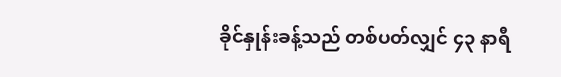ခိုင်နှုန်းခန့်သည် တစ်ပတ်လျှင် ၄၃ နာရီ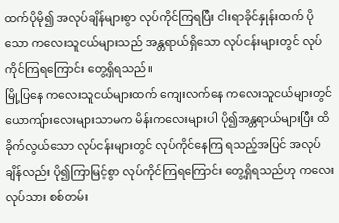ထက်ပိုမို၍ အလုပ်ချိန်များစွာ လုပ်ကိုင်ကြရပြီး ငါးရာခိုင်နှုန်းထက် ပိုသော ကလေးသူငယ်များသည် အန္တရာယ်ရှိသော လုပ်ငန်းများတွင် လုပ်ကိုင်ကြရကြောင်း တွေ့ရှိရသည်။
မြို့ပြနေ ကလေးသူငယ်များထက် ကျေးလက်နေ ကလေးသူငယ်များတွင် ယောကျ်ားလေးများသာမက မိန်းကလေးများပါ ပို၍အန္တရာယ်များပြီး ထိခိုက်လွယ်သော လုပ်ငန်းများတွင် လုပ်ကိုင်နေကြ ရသည့်အပြင် အလုပ်ချိန်လည်း ပို၍ကြာမြင့်စွာ လုပ်ကိုင်ကြရကြောင်း တွေ့ရှိရသည်ဟု ကလေးလုပ်သား စစ်တမ်း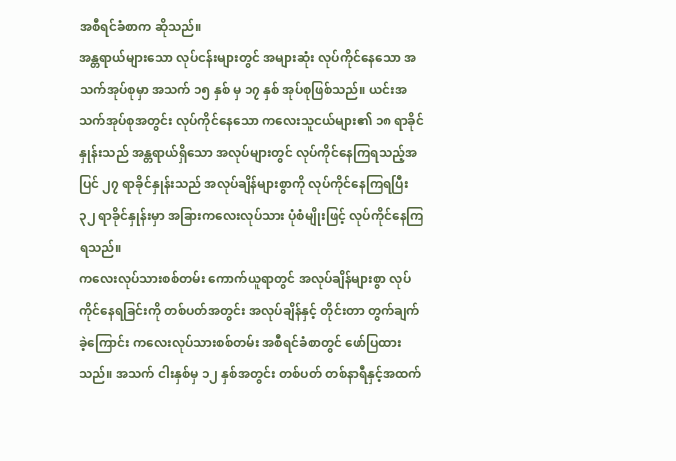အစီရင်ခံစာက ဆိုသည်။
အန္တရာယ်များသော လုပ်ငန်းများတွင် အများဆုံး လုပ်ကိုင်နေသော အသက်အုပ်စုမှာ အသက် ၁၅ နှစ် မှ ၁၇ နှစ် အုပ်စုဖြစ်သည်။ ယင်းအသက်အုပ်စုအတွင်း လုပ်ကိုင်နေသော ကလေးသူငယ်များ၏ ၁၈ ရာခိုင်နှုန်းသည် အန္တရာယ်ရှိသော အလုပ်များတွင် လုပ်ကိုင်နေကြရသည့်အပြင် ၂၇ ရာခိုင်နှုန်းသည် အလုပ်ချိန်များစွာကို လုပ်ကိုင်နေကြရပြီး ၃၂ ရာခိုင်နှုန်းမှာ အခြားကလေးလုပ်သား ပုံစံမျိုးဖြင့် လုပ်ကိုင်နေကြရသည်။
ကလေးလုပ်သားစစ်တမ်း ကောက်ယူရာတွင် အလုပ်ချိန်များစွာ လုပ်ကိုင်နေရခြင်းကို တစ်ပတ်အတွင်း အလုပ်ချိန်နှင့် တိုင်းတာ တွက်ချက်ခဲ့ကြောင်း ကလေးလုပ်သားစစ်တမ်း အစီရင်ခံစာတွင် ဖော်ပြထားသည်။ အသက် ငါးနှစ်မှ ၁၂ နှစ်အတွင်း တစ်ပတ် တစ်နာရီနှင့်အထက်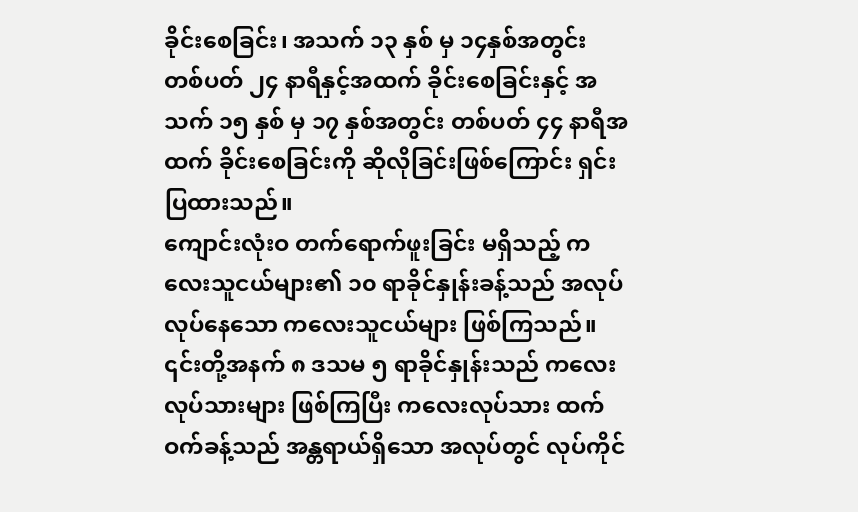ခိုင်းစေခြင်း၊ အသက် ၁၃ နှစ် မှ ၁၄နှစ်အတွင်း တစ်ပတ် ၂၄ နာရီနှင့်အထက် ခိုင်းစေခြင်းနှင့် အသက် ၁၅ နှစ် မှ ၁၇ နှစ်အတွင်း တစ်ပတ် ၄၄ နာရီအထက် ခိုင်းစေခြင်းကို ဆိုလိုခြင်းဖြစ်ကြောင်း ရှင်းပြထားသည်။
ကျောင်းလုံးဝ တက်ရောက်ဖူးခြင်း မရှိသည့် ကလေးသူငယ်များ၏ ၁၀ ရာခိုင်နှုန်းခန့်သည် အလုပ်လုပ်နေသော ကလေးသူငယ်များ ဖြစ်ကြသည်။ ၎င်းတို့အနက် ၈ ဒသမ ၅ ရာခိုင်နှုန်းသည် ကလေးလုပ်သားများ ဖြစ်ကြပြီး ကလေးလုပ်သား ထက်ဝက်ခန့်သည် အန္တရာယ်ရှိသော အလုပ်တွင် လုပ်ကိုင်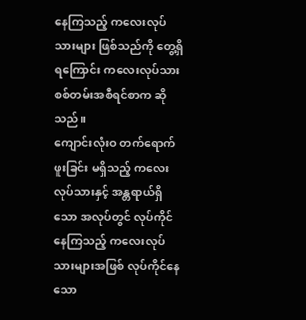နေကြသည့် ကလေးလုပ်သားများ ဖြစ်သည်ကို တွေ့ရှိရကြောင်း ကလေးလုပ်သား စစ်တမ်းအစီရင်စာက ဆိုသည်။
ကျောင်းလုံးဝ တက်ရောက်ဖူးခြင်း မရှိသည့် ကလေးလုပ်သားနှင့် အန္တရာယ်ရှိသော အလုပ်တွင် လုပ်ကိုင်နေကြသည့် ကလေးလုပ်သားများအဖြစ် လုပ်ကိုင်နေသော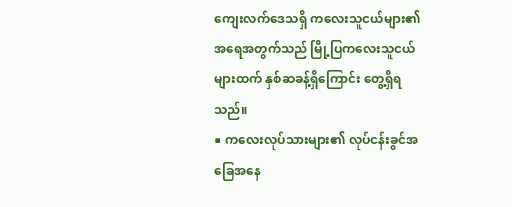ကျေးလက်ဒေသရှိ ကလေးသူငယ်များ၏ အရေအတွက်သည် မြို့ပြကလေးသူငယ်များထက် နှစ်ဆခန့်ရှိကြောင်း တွေ့ရှိရသည်။
■ ကလေးလုပ်သားများ၏ လုပ်ငန်းခွင်အခြေအနေ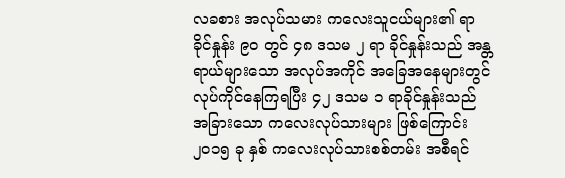လခစား အလုပ်သမား ကလေးသူငယ်များ၏ ရာခိုင်နှုန်း ၉၀ တွင် ၄၈ ဒသမ ၂ ရာ ခိုင်နှုန်းသည် အန္တရာယ်များသော အလုပ်အကိုင် အခြေအနေများတွင် လုပ်ကိုင်နေကြရပြီး ၄၂ ဒသမ ၁ ရာခိုင်နှုန်းသည် အခြားသော ကလေးလုပ်သားများ ဖြစ်ကြောင်း ၂၀၁၅ ခု နှစ် ကလေးလုပ်သားစစ်တမ်း အစီရင်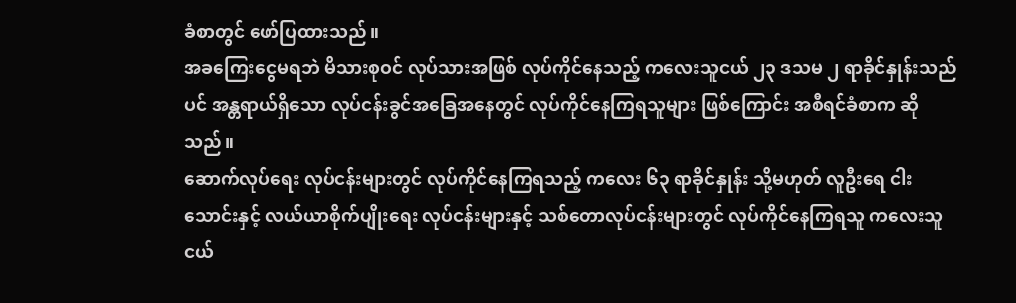ခံစာတွင် ဖော်ပြထားသည်။
အခကြေးငွေမရဘဲ မိသားစုဝင် လုပ်သားအဖြစ် လုပ်ကိုင်နေသည့် ကလေးသူငယ် ၂၃ ဒသမ ၂ ရာခိုင်နှုန်းသည်ပင် အန္တရာယ်ရှိသော လုပ်ငန်းခွင်အခြေအနေတွင် လုပ်ကိုင်နေကြရသူများ ဖြစ်ကြောင်း အစီရင်ခံစာက ဆိုသည်။
ဆောက်လုပ်ရေး လုပ်ငန်းများတွင် လုပ်ကိုင်နေကြရသည့် ကလေး ၆၃ ရာခိုင်နှုန်း သို့မဟုတ် လူဦးရေ ငါးသောင်းနှင့် လယ်ယာစိုက်ပျိုးရေး လုပ်ငန်းများနှင့် သစ်တောလုပ်ငန်းများတွင် လုပ်ကိုင်နေကြရသူ ကလေးသူငယ်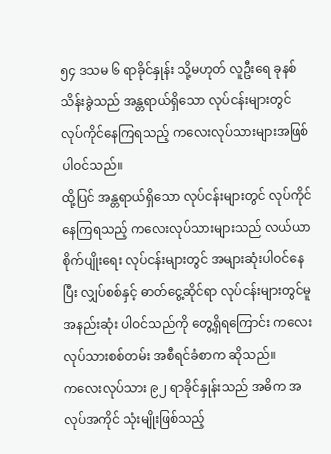၅၄ ဒသမ ၆ ရာခိုင်နှုန်း သို့မဟုတ် လူဦးရေ ခုနစ်သိန်းခွဲသည် အန္တရာယ်ရှိသော လုပ်ငန်းများတွင် လုပ်ကိုင်နေကြရသည့် ကလေးလုပ်သားများအဖြစ် ပါဝင်သည်။
ထို့ပြင် အန္တရာယ်ရှိသော လုပ်ငန်းများတွင် လုပ်ကိုင်နေကြရသည့် ကလေးလုပ်သားများသည် လယ်ယာစိုက်ပျိုးရေး လုပ်ငန်းများတွင် အများဆုံးပါဝင်နေပြီး လျှပ်စစ်နှင့် ဓာတ်ငွေ့ဆိုင်ရာ လုပ်ငန်းများတွင်မူ အနည်းဆုံး ပါဝင်သည်ကို တွေ့ရှိရကြောင်း ကလေးလုပ်သားစစ်တမ်း အစီရင်ခံစာက ဆိုသည်။
ကလေးလုပ်သား ၉၂ ရာခိုင်နှုန်းသည် အဓိက အလုပ်အကိုင် သုံးမျိုးဖြစ်သည့်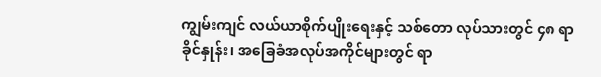ကျွမ်းကျင် လယ်ယာစိုက်ပျိုးရေးနှင့် သစ်တော လုပ်သားတွင် ၄၈ ရာခိုင်နှုန်း၊ အခြေခံအလုပ်အကိုင်များတွင် ရာ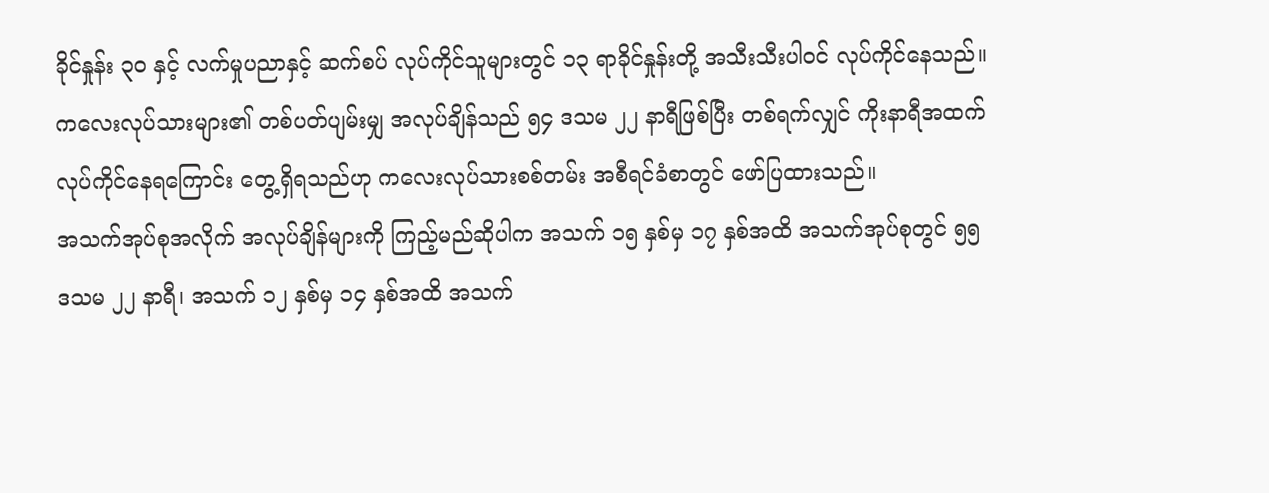ခိုင်နှုန်း ၃၀ နှင့် လက်မှုပညာနှင့် ဆက်စပ် လုပ်ကိုင်သူများတွင် ၁၃ ရာခိုင်နှုန်းတို့ အသီးသီးပါဝင် လုပ်ကိုင်နေသည်။
ကလေးလုပ်သားများ၏ တစ်ပတ်ပျမ်းမျှ အလုပ်ချိန်သည် ၅၄ ဒသမ ၂၂ နာရီဖြစ်ပြီး တစ်ရက်လျှင် ကိုးနာရီအထက် လုပ်ကိုင်နေရကြောင်း တွေ့ရှိရသည်ဟု ကလေးလုပ်သားစစ်တမ်း အစီရင်ခံစာတွင် ဖော်ပြထားသည်။
အသက်အုပ်စုအလိုက် အလုပ်ချိန်များကို ကြည့်မည်ဆိုပါက အသက် ၁၅ နှစ်မှ ၁၇ နှစ်အထိ အသက်အုပ်စုတွင် ၅၅ ဒသမ ၂၂ နာရီ၊ အသက် ၁၂ နှစ်မှ ၁၄ နှစ်အထိ အသက်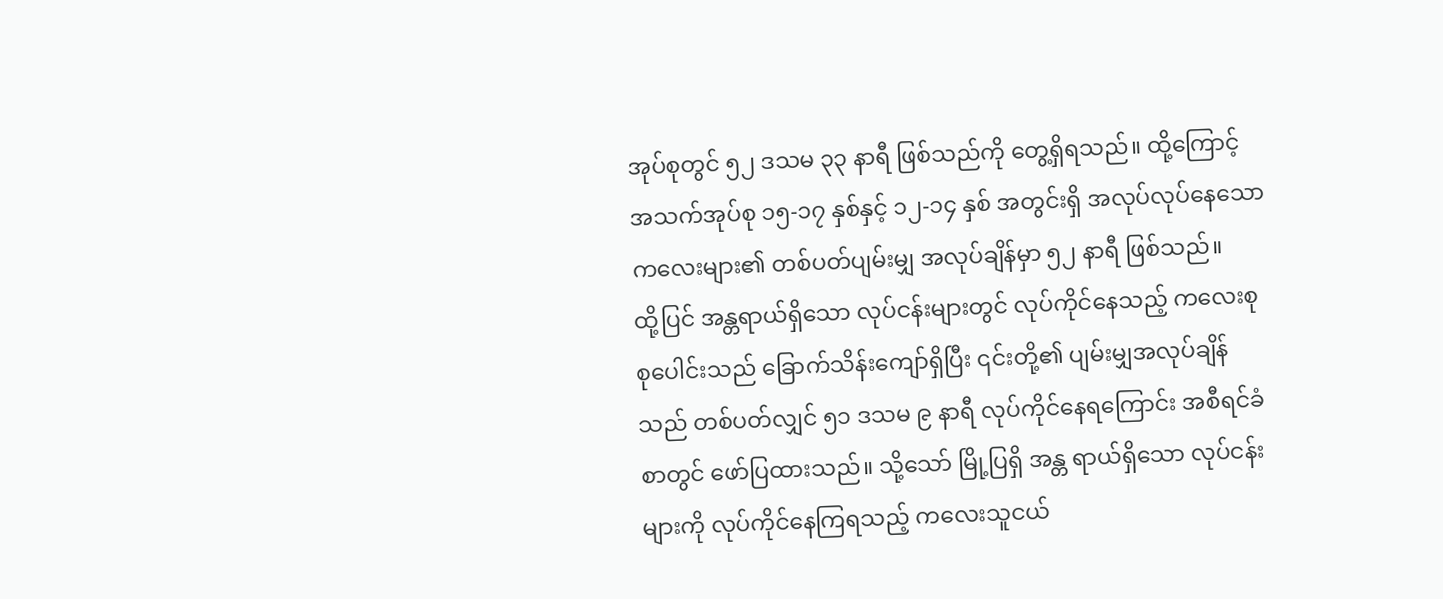အုပ်စုတွင် ၅၂ ဒသမ ၃၃ နာရီ ဖြစ်သည်ကို တွေ့ရှိရသည်။ ထို့ကြောင့် အသက်အုပ်စု ၁၅-၁၇ နှစ်နှင့် ၁၂-၁၄ နှစ် အတွင်းရှိ အလုပ်လုပ်နေသော ကလေးများ၏ တစ်ပတ်ပျမ်းမျှ အလုပ်ချိန်မှာ ၅၂ နာရီ ဖြစ်သည်။
ထို့ပြင် အန္တရာယ်ရှိသော လုပ်ငန်းများတွင် လုပ်ကိုင်နေသည့် ကလေးစုစုပေါင်းသည် ခြောက်သိန်းကျော်ရှိပြီး ၎င်းတို့၏ ပျမ်းမျှအလုပ်ချိန်သည် တစ်ပတ်လျှင် ၅၁ ဒသမ ၉ နာရီ လုပ်ကိုင်နေရကြောင်း အစီရင်ခံစာတွင် ဖော်ပြထားသည်။ သို့သော် မြို့ပြရှိ အန္တ ရာယ်ရှိသော လုပ်ငန်းများကို လုပ်ကိုင်နေကြရသည့် ကလေးသူငယ်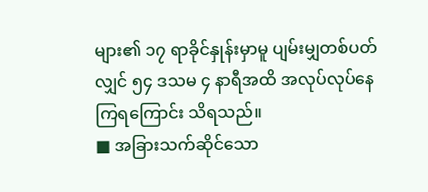များ၏ ၁၇ ရာခိုင်နှုန်းမှာမူ ပျမ်းမျှတစ်ပတ်လျှင် ၅၄ ဒသမ ၄ နာရီအထိ အလုပ်လုပ်နေကြရကြောင်း သိရသည်။
■ အခြားသက်ဆိုင်သော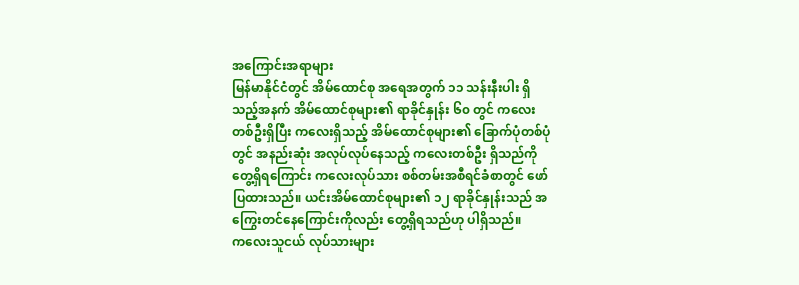အကြောင်းအရာများ
မြန်မာနိုင်ငံတွင် အိမ်ထောင်စု အရေအတွက် ၁၁ သန်းနီးပါး ရှိသည့်အနက် အိမ်ထောင်စုများ၏ ရာခိုင်နှုန်း ၆၀ တွင် ကလေးတစ်ဦးရှိပြီး ကလေးရှိသည့် အိမ်ထောင်စုများ၏ ခြောက်ပုံတစ်ပုံတွင် အနည်းဆုံး အလုပ်လုပ်နေသည့် ကလေးတစ်ဦး ရှိသည်ကို တွေ့ရှိရကြောင်း ကလေးလုပ်သား စစ်တမ်းအစီရင်ခံစာတွင် ဖော်ပြထားသည်။ ယင်းအိမ်ထောင်စုများ၏ ၁၂ ရာခိုင်နှုန်းသည် အကြွေးတင်နေကြောင်းကိုလည်း တွေ့ရှိရသည်ဟု ပါရှိသည်။
ကလေးသူငယ် လုပ်သားများ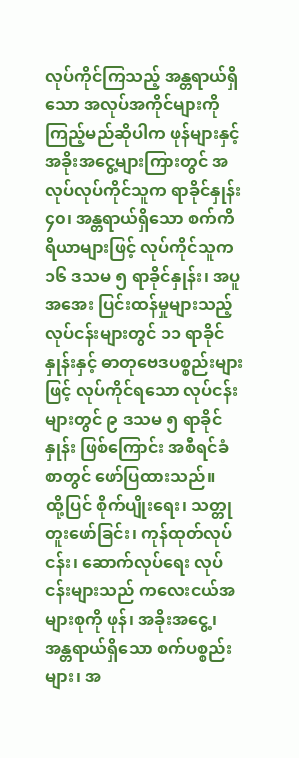လုပ်ကိုင်ကြသည့် အန္တရာယ်ရှိသော အလုပ်အကိုင်များကို ကြည့်မည်ဆိုပါက ဖုန်များနှင့် အခိုးအငွေ့များကြားတွင် အလုပ်လုပ်ကိုင်သူက ရာခိုင်နှုန်း ၄၀၊ အန္တရာယ်ရှိသော စက်ကိရိယာများဖြင့် လုပ်ကိုင်သူက ၁၆ ဒသမ ၅ ရာခိုင်နှုန်း၊ အပူအအေး ပြင်းထန်မှုများသည့် လုပ်ငန်းများတွင် ၁၁ ရာခိုင်နှုန်းနှင့် ဓာတုဗေဒပစ္စည်းများဖြင့် လုပ်ကိုင်ရသော လုပ်ငန်းများတွင် ၉ ဒသမ ၅ ရာခိုင်နှုန်း ဖြစ်ကြောင်း အစီရင်ခံစာတွင် ဖော်ပြထားသည်။
ထို့ပြင် စိုက်ပျိုးရေး၊ သတ္တုတူးဖော်ခြင်း၊ ကုန်ထုတ်လုပ်ငန်း၊ ဆောက်လုပ်ရေး လုပ်ငန်းများသည် ကလေးငယ်အများစုကို ဖုန်၊ အခိုးအငွေ့၊ အန္တရာယ်ရှိသော စက်ပစ္စည်းများ၊ အ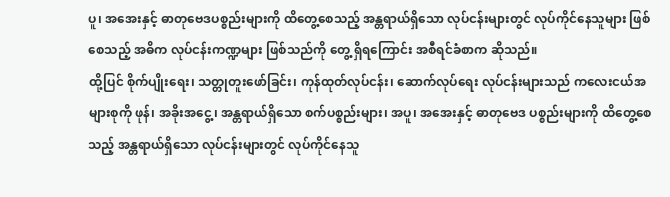ပူ၊ အအေးနှင့် ဓာတုဗေဒပစ္စည်းများကို ထိတွေ့စေသည့် အန္တရာယ်ရှိသော လုပ်ငန်းများတွင် လုပ်ကိုင်နေသူများ ဖြစ်စေသည့် အဓိက လုပ်ငန်းကဏ္ဍများ ဖြစ်သည်ကို တွေ့ ရှိရကြောင်း အစီရင်ခံစာက ဆိုသည်။
ထို့ပြင် စိုက်ပျိုးရေး၊ သတ္တုတူးဖော်ခြင်း၊ ကုန်ထုတ်လုပ်ငန်း၊ ဆောက်လုပ်ရေး လုပ်ငန်းများသည် ကလေးငယ်အများစုကို ဖုန်၊ အခိုးအငွေ့၊ အန္တရာယ်ရှိသော စက်ပစ္စည်းများ၊ အပူ၊ အအေးနှင့် ဓာတုဗေဒ ပစ္စည်းများကို ထိတွေ့စေသည့် အန္တရာယ်ရှိသော လုပ်ငန်းများတွင် လုပ်ကိုင်နေသူ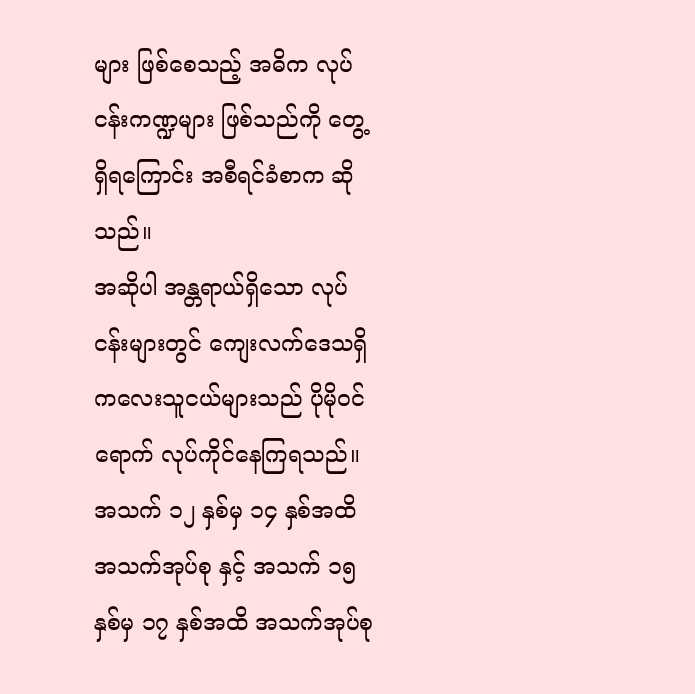များ ဖြစ်စေသည့် အဓိက လုပ်ငန်းကဏ္ဍများ ဖြစ်သည်ကို တွေ့ရှိရကြောင်း အစီရင်ခံစာက ဆိုသည်။
အဆိုပါ အန္တရာယ်ရှိသော လုပ်ငန်းများတွင် ကျေးလက်ဒေသရှိ ကလေးသူငယ်များသည် ပိုမိုဝင်ရောက် လုပ်ကိုင်နေကြရသည်။ အသက် ၁၂ နှစ်မှ ၁၄ နှစ်အထိ အသက်အုပ်စု နှင့် အသက် ၁၅ နှစ်မှ ၁၇ နှစ်အထိ အသက်အုပ်စု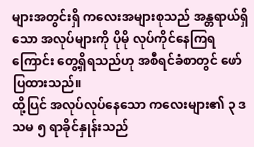များအတွင်းရှိ ကလေးအများစုသည် အန္တရာယ်ရှိသော အလုပ်များကို ပိုမို လုပ်ကိုင်နေကြရကြောင်း တွေ့ရှိရသည်ဟု အစီရင်ခံစာတွင် ဖော်ပြထားသည်။
ထို့ပြင် အလုပ်လုပ်နေသော ကလေးများ၏ ၃ ဒသမ ၅ ရာခိုင်နှုန်းသည်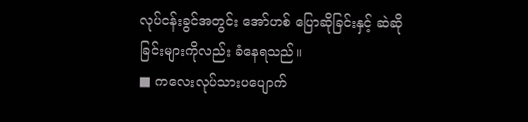လုပ်ငန်းခွင်အတွင်း အော်ဟစ် ပြောဆိုခြင်းနှင့် ဆဲဆိုခြင်းများကိုလည်း ခံနေရသည်။
■ ကလေးလုပ်သားပပျောက်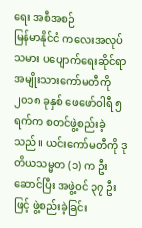ရေး အစီအစဉ်
မြန်မာနိုင်ငံ ကလေးအလုပ်သမား ပပျောက်ရေးဆိုင်ရာ အမျိုးသားကော်မတီကို ၂၀၁၈ ခုနှစ် ဖေဖော်ဝါရီ ၅ ရက်က စတင်ဖွဲ့စည်းခဲ့သည်။ ယင်းကော်မတီကို ဒုတိယသမ္မတ (၁) က ဦးဆောင်ပြီး အဖွဲ့ဝင် ၃၇ ဦး ဖြင့် ဖွဲ့စည်းခဲ့ခြင်း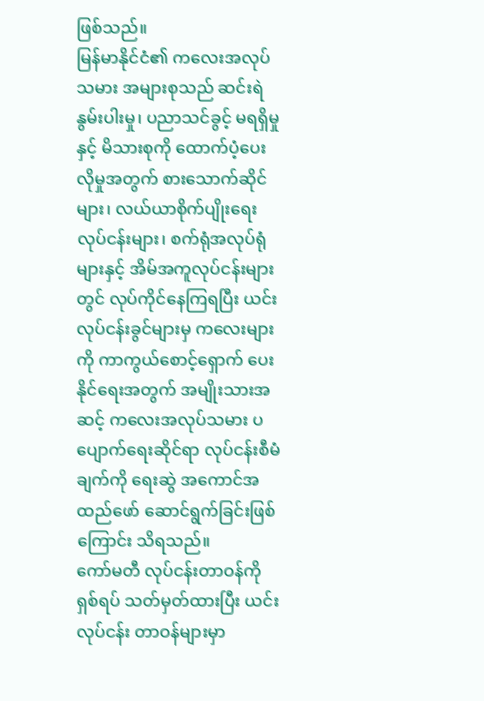ဖြစ်သည်။
မြန်မာနိုင်ငံ၏ ကလေးအလုပ်သမား အများစုသည် ဆင်းရဲနွမ်းပါးမှု၊ ပညာသင်ခွင့် မရရှိမှုနှင့် မိသားစုကို ထောက်ပံ့ပေးလိုမှုအတွက် စားသောက်ဆိုင်များ၊ လယ်ယာစိုက်ပျိုးရေး လုပ်ငန်းများ၊ စက်ရုံအလုပ်ရုံများနှင့် အိမ်အကူလုပ်ငန်းများတွင် လုပ်ကိုင်နေကြရပြီး ယင်းလုပ်ငန်းခွင်များမှ ကလေးများကို ကာကွယ်စောင့်ရှောက် ပေးနိုင်ရေးအတွက် အမျိုးသားအဆင့် ကလေးအလုပ်သမား ပပျောက်ရေးဆိုင်ရာ လုပ်ငန်းစီမံချက်ကို ရေးဆွဲ အကောင်အထည်ဖော် ဆောင်ရွက်ခြင်းဖြစ်ကြောင်း သိရသည်။
ကော်မတီ လုပ်ငန်းတာဝန်ကို ရှစ်ရပ် သတ်မှတ်ထားပြီး ယင်းလုပ်ငန်း တာဝန်များမှာ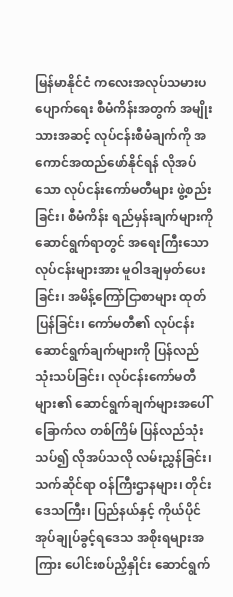မြန်မာနိုင်ငံ ကလေးအလုပ်သမားပပျောက်ရေး စီမံကိန်းအတွက် အမျိုးသားအဆင့် လုပ်ငန်းစီမံချက်ကို အကောင်အထည်ဖော်နိုင်ရန် လိုအပ်သော လုပ်ငန်းကော်မတီများ ဖွဲ့စည်းခြင်း၊ စီမံကိန်း ရည်မှန်းချက်များကို ဆောင်ရွက်ရာတွင် အရေးကြီးသော လုပ်ငန်းများအား မူဝါဒချမှတ်ပေးခြင်း၊ အမိန့်ကြော်ငြာစာများ ထုတ်ပြန်ခြင်း၊ ကော်မတီ၏ လုပ်ငန်းဆောင်ရွက်ချက်များကို ပြန်လည် သုံးသပ်ခြင်း၊ လုပ်ငန်းကော်မတီများ၏ ဆောင်ရွက်ချက်များအပေါ် ခြောက်လ တစ်ကြိမ် ပြန်လည်သုံးသပ်၍ လိုအပ်သလို လမ်းညွှန်ခြင်း၊ သက်ဆိုင်ရာ ဝန်ကြီးဌာနများ၊ တိုင်းဒေသကြီး၊ ပြည်နယ်နှင့် ကိုယ်ပိုင် အုပ်ချုပ်ခွင့်ရဒေသ အစိုးရများအကြား ပေါင်းစပ်ညှိနှိုင်း ဆောင်ရွက်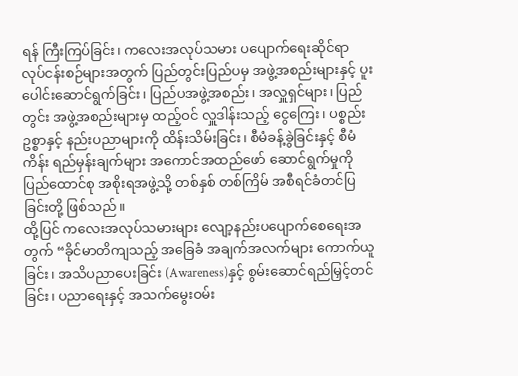ရန် ကြီးကြပ်ခြင်း၊ ကလေးအလုပ်သမား ပပျောက်ရေးဆိုင်ရာ လုပ်ငန်းစဉ်များအတွက် ပြည်တွင်းပြည်ပမှ အဖွဲ့အစည်းများနှင့် ပူးပေါင်းဆောင်ရွက်ခြင်း၊ ပြည်ပအဖွဲ့အစည်း၊ အလှူရှင်များ၊ ပြည်တွင်း အဖွဲ့အစည်းများမှ ထည့်ဝင် လှူဒါန်းသည့် ငွေကြေး၊ ပစ္စည်းဥစ္စာနှင့် နည်းပညာများကို ထိန်းသိမ်းခြင်း၊ စီမံခန့်ခွဲခြင်းနှင့် စီမံကိန်း ရည်မှန်းချက်များ အကောင်အထည်ဖော် ဆောင်ရွက်မှုကို ပြည်ထောင်စု အစိုးရအဖွဲ့သို့ တစ်နှစ် တစ်ကြိမ် အစီရင်ခံတင်ပြခြင်းတို့ ဖြစ်သည်။
ထို့ပြင် ကလေးအလုပ်သမားများ လျော့နည်းပပျောက်စေရေးအတွက် “ခိုင်မာတိကျသည့် အခြေခံ အချက်အလက်များ ကောက်ယူခြင်း၊ အသိပညာပေးခြင်း (Awareness)နှင့် စွမ်းဆောင်ရည်မြှင့်တင်ခြင်း၊ ပညာရေးနှင့် အသက်မွေးဝမ်း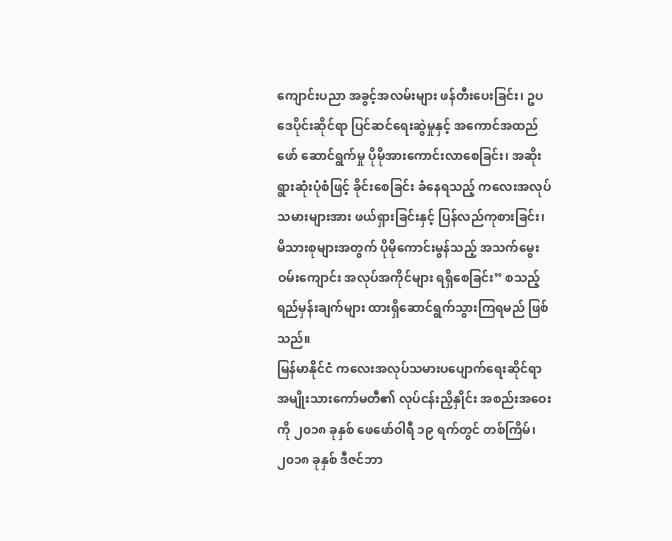ကျောင်းပညာ အခွင့်အလမ်းများ ဖန်တီးပေးခြင်း၊ ဥပဒေပိုင်းဆိုင်ရာ ပြင်ဆင်ရေးဆွဲမှုနှင့် အကောင်အထည်ဖော် ဆောင်ရွက်မှု ပိုမိုအားကောင်းလာစေခြင်း၊ အဆိုးရွားဆုံးပုံစံဖြင့် ခိုင်းစေခြင်း ခံနေရသည့် ကလေးအလုပ်သမားများအား ဖယ်ရှားခြင်းနှင့် ပြန်လည်ကုစားခြင်း၊ မိသားစုများအတွက် ပိုမိုကောင်းမွန်သည့် အသက်မွေးဝမ်းကျောင်း အလုပ်အကိုင်များ ရရှိစေခြင်း” စသည့် ရည်မှန်းချက်များ ထားရှိဆောင်ရွက်သွားကြရမည် ဖြစ်သည်။
မြန်မာနိုင်ငံ ကလေးအလုပ်သမားပပျောက်ရေးဆိုင်ရာ အမျိုးသားကော်မတီ၏ လုပ်ငန်းညှိနှိုင်း အစည်းအဝေးကို ၂၀၁၈ ခုနှစ် ဖေဖော်ဝါရီ ၁၉ ရက်တွင် တစ်ကြိမ်၊ ၂၀၁၈ ခုနှစ် ဒီဇင်ဘာ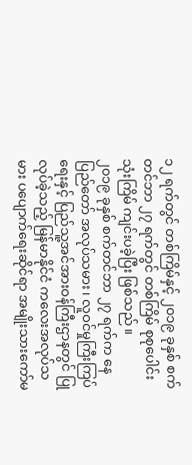၁၂ ရက်တွင် တစ်ကြိမ်နှင့် ၂၀၁၉ ခုနှစ် စက်တင်ဘာ ၂၇ ရက်တွင် တစ်ကြိမ် စုစုပေါင်း သုံးကြိမ် ကျင်းပခဲ့ပြီး ဖြစ်သည်။
၂၀၁၉ ခုနှစ် စက်တင်ဘာ ၂၇ ရက်က နေပြည်တော် အလုပ်သမား၊ လူဝင်မှုကြီးကြပ်ရေးနှင့် ပြည်သူ့အင်အားဝန်ကြီးဌာနတွင် ပြုလုပ်ခဲ့သည့် မြန်မာနိုင်ငံ ကလေးအလုပ်သမား ပပျောက်ရေးဆိုင်ရာ အမျိုးသားကော်မ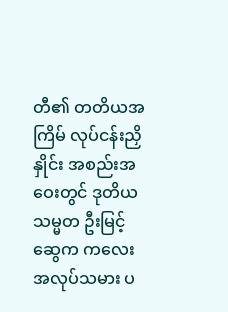တီ၏ တတိယအကြိမ် လုပ်ငန်းညှိနှိုင်း အစည်းအဝေးတွင် ဒုတိယသမ္မတ ဦးမြင့်ဆွေက ကလေးအလုပ်သမား ပ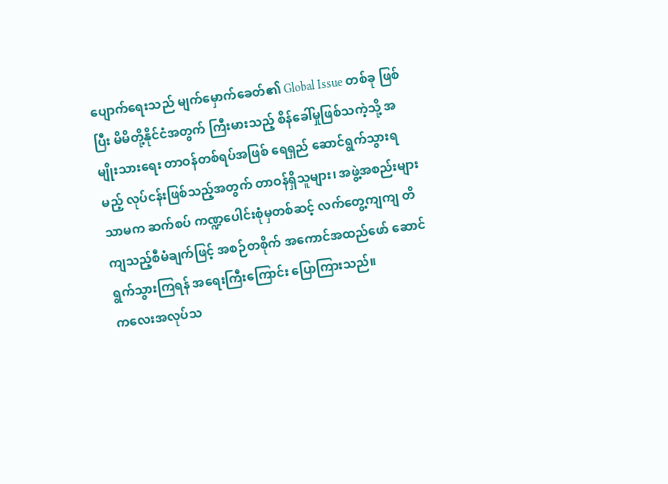ပျောက်ရေးသည် မျက်မှောက်ခေတ်၏ Global Issue တစ်ခု ဖြစ်ပြီး မိမိတို့နိုင်ငံအတွက် ကြီးမားသည့် စိန်ခေါ်မှုဖြစ်သကဲ့သို့ အမျိုးသားရေး တာဝန်တစ်ရပ်အဖြစ် ရေရှည် ဆောင်ရွက်သွားရမည့် လုပ်ငန်းဖြစ်သည့်အတွက် တာဝန်ရှိသူများ၊ အဖွဲ့အစည်းများသာမက ဆက်စပ် ကဏ္ဍပေါင်းစုံမှတစ်ဆင့် လက်တွေ့ကျကျ တိကျသည့်စီမံချက်ဖြင့် အစဉ်တစိုက် အကောင်အထည်ဖော် ဆောင်ရွက်သွားကြရန် အရေးကြီးကြောင်း ပြောကြားသည်။
ကလေးအလုပ်သ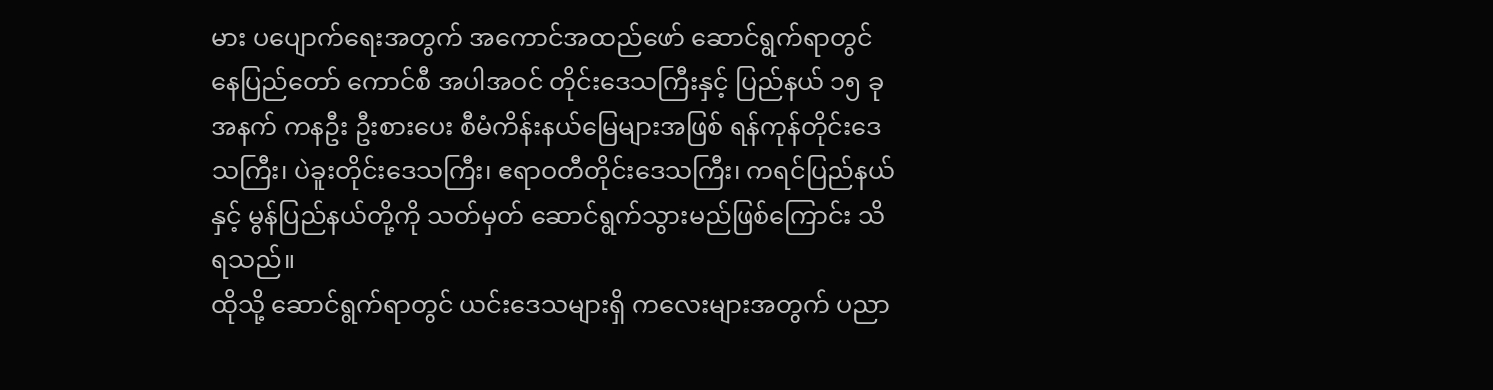မား ပပျောက်ရေးအတွက် အကောင်အထည်ဖော် ဆောင်ရွက်ရာတွင် နေပြည်တော် ကောင်စီ အပါအဝင် တိုင်းဒေသကြီးနှင့် ပြည်နယ် ၁၅ ခုအနက် ကနဦး ဦးစားပေး စီမံကိန်းနယ်မြေများအဖြစ် ရန်ကုန်တိုင်းဒေသကြီး၊ ပဲခူးတိုင်းဒေသကြီး၊ ဧရာဝတီတိုင်းဒေသကြီး၊ ကရင်ပြည်နယ်နှင့် မွန်ပြည်နယ်တို့ကို သတ်မှတ် ဆောင်ရွက်သွားမည်ဖြစ်ကြောင်း သိရသည်။
ထိုသို့ ဆောင်ရွက်ရာတွင် ယင်းဒေသများရှိ ကလေးများအတွက် ပညာ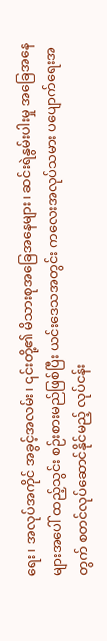ရေး၊ အလုပ်အကိုင် အခွင့်အလမ်း၊ ၎င်းတို့၏ မိသားစုအခြေအနေများ၊ ဆင်းရဲနွမ်းပါးမှု အခြေအနေများအပေါ် ထည့်သွင်း စဉ်းစားမည်ဖြစ်ပြီး ယင်းဒေသအတွင်း ကလေးအလုပ်သမား ပပျောက်ရေးအတွက် စတင်လုပ်ဆောင်နိုင်မည့် လုပ်ငန်း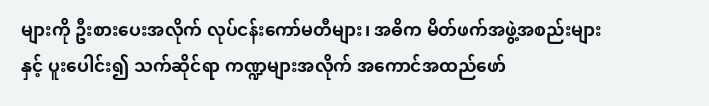များကို ဦးစားပေးအလိုက် လုပ်ငန်းကော်မတီများ၊ အဓိက မိတ်ဖက်အဖွဲ့အစည်းများ နှင့် ပူးပေါင်း၍ သက်ဆိုင်ရာ ကဏ္ဍများအလိုက် အကောင်အထည်ဖော်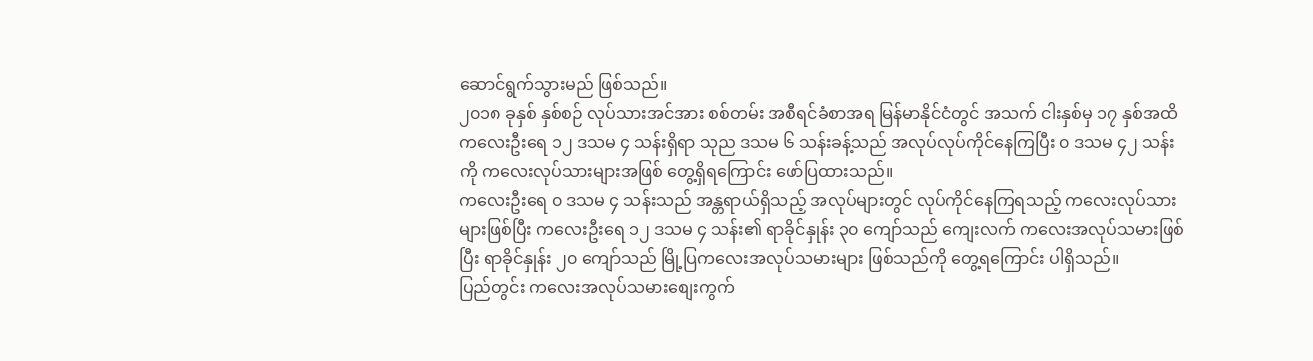ဆောင်ရွက်သွားမည် ဖြစ်သည်။
၂၀၁၈ ခုနှစ် နှစ်စဉ် လုပ်သားအင်အား စစ်တမ်း အစီရင်ခံစာအရ မြန်မာနိုင်ငံတွင် အသက် ငါးနှစ်မှ ၁၇ နှစ်အထိ ကလေးဦးရေ ၁၂ ဒသမ ၄ သန်းရှိရာ သုည ဒသမ ၆ သန်းခန့်သည် အလုပ်လုပ်ကိုင်နေကြပြီး ၀ ဒသမ ၄၂ သန်းကို ကလေးလုပ်သားများအဖြစ် တွေ့ရှိရကြောင်း ဖော်ပြထားသည်။
ကလေးဦးရေ ၀ ဒသမ ၄ သန်းသည် အန္တရာယ်ရှိသည့် အလုပ်များတွင် လုပ်ကိုင်နေကြရသည့် ကလေးလုပ်သားများဖြစ်ပြီး ကလေးဦးရေ ၁၂ ဒသမ ၄ သန်း၏ ရာခိုင်နှုန်း ၃၀ ကျော်သည် ကျေးလက် ကလေးအလုပ်သမားဖြစ်ပြီး ရာခိုင်နှုန်း ၂၀ ကျော်သည် မြို့ပြကလေးအလုပ်သမားများ ဖြစ်သည်ကို တွေ့ရကြောင်း ပါရှိသည်။
ပြည်တွင်း ကလေးအလုပ်သမားစျေးကွက်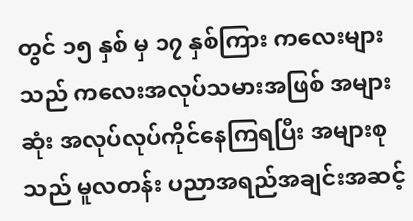တွင် ၁၅ နှစ် မှ ၁၇ နှစ်ကြား ကလေးများသည် ကလေးအလုပ်သမားအဖြစ် အများဆုံး အလုပ်လုပ်ကိုင်နေကြရပြီး အများစုသည် မူလတန်း ပညာအရည်အချင်းအဆင့်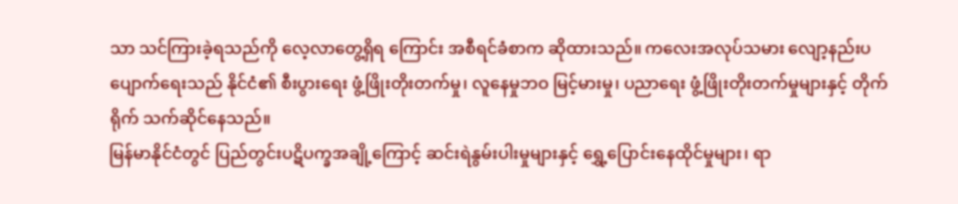သာ သင်ကြားခဲ့ရသည်ကို လေ့လာတွေ့ရှိရ ကြောင်း အစီရင်ခံစာက ဆိုထားသည်။ ကလေးအလုပ်သမား လျော့နည်းပပျောက်ရေးသည် နိုင်ငံ၏ စီးပွားရေး ဖွံ့ဖြိုးတိုးတက်မှု၊ လူနေမှုဘဝ မြင့်မားမှု၊ ပညာရေး ဖွံ့ဖြိုးတိုးတက်မှုများနှင့် တိုက်ရိုက် သက်ဆိုင်နေသည်။
မြန်မာနိုင်ငံတွင် ပြည်တွင်းပဋိပက္ခအချို့ကြောင့် ဆင်းရဲနွမ်းပါးမှုများနှင့် ရွှေ့ပြောင်းနေထိုင်မှုများ၊ ရာ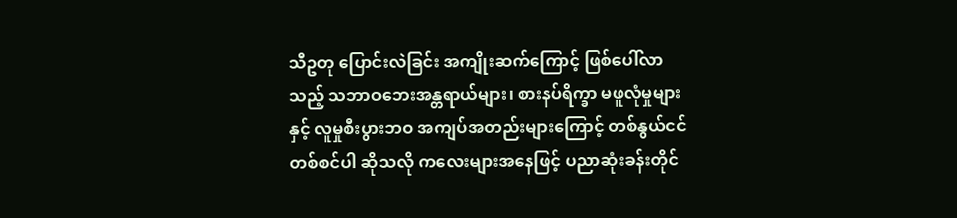သီဥတု ပြောင်းလဲခြင်း အကျိုးဆက်ကြောင့် ဖြစ်ပေါ်လာသည့် သဘာဝဘေးအန္တရာယ်များ၊ စားနပ်ရိက္ခာ မဖူလုံမှုများနှင့် လူမှုစီးပွားဘဝ အကျပ်အတည်းများကြောင့် တစ်နွယ်ငင် တစ်စင်ပါ ဆိုသလို ကလေးများအနေဖြင့် ပညာဆုံးခန်းတိုင်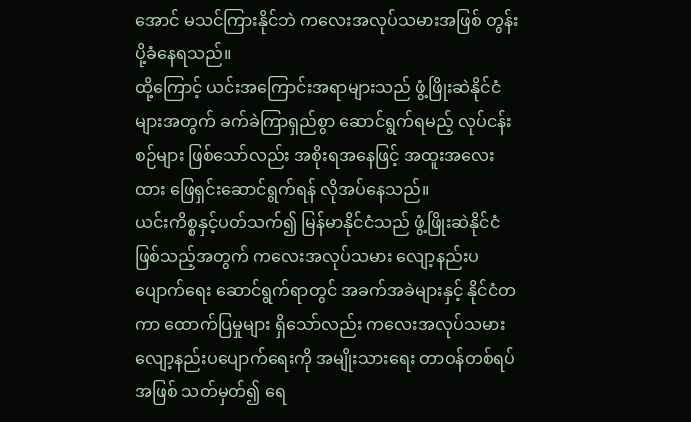အောင် မသင်ကြားနိုင်ဘဲ ကလေးအလုပ်သမားအဖြစ် တွန်းပို့ခံနေရသည်။
ထို့ကြောင့် ယင်းအကြောင်းအရာများသည် ဖွံ့ဖြိုးဆဲနိုင်ငံများအတွက် ခက်ခဲကြာရှည်စွာ ဆောင်ရွက်ရမည့် လုပ်ငန်းစဉ်များ ဖြစ်သော်လည်း အစိုးရအနေဖြင့် အထူးအလေးထား ဖြေရှင်းဆောင်ရွက်ရန် လိုအပ်နေသည်။
ယင်းကိစ္စနှင့်ပတ်သက်၍ မြန်မာနိုင်ငံသည် ဖွံ့ဖြိုးဆဲနိုင်ငံ ဖြစ်သည့်အတွက် ကလေးအလုပ်သမား လျော့နည်းပပျောက်ရေး ဆောင်ရွက်ရာတွင် အခက်အခဲများနှင့် နိုင်ငံတကာ ထောက်ပြမှုများ ရှိသော်လည်း ကလေးအလုပ်သမား လျော့နည်းပပျောက်ရေးကို အမျိုးသားရေး တာဝန်တစ်ရပ်အဖြစ် သတ်မှတ်၍ ရေ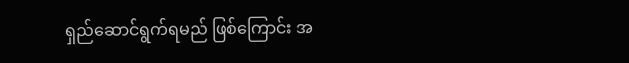ရှည်ဆောင်ရွက်ရမည် ဖြစ်ကြောင်း အ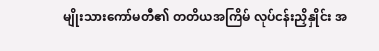မျိုးသားကော်မတီ၏ တတိယအကြိမ် လုပ်ငန်းညှိနှိုင်း အ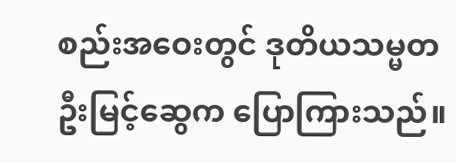စည်းအဝေးတွင် ဒုတိယသမ္မတ ဦးမြင့်ဆွေက ပြောကြားသည်။